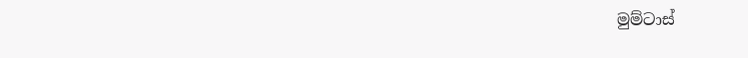මුම්ටාස්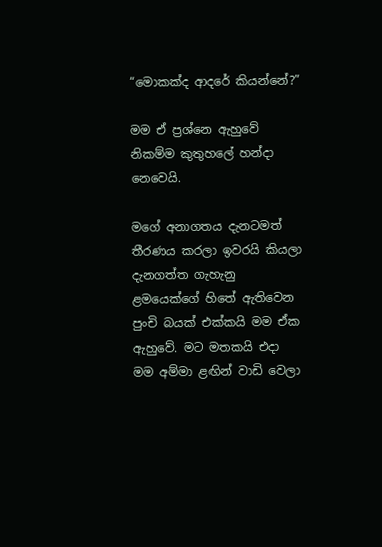“මොකක්ද ආදරේ කියන්නේ?”

මම ඒ ප්‍රශ්නෙ ඇහුවේ නිකම්ම කුතුහලේ හන්දා නෙවෙයි.

මගේ අනාගතය දැනටමත් තීරණය කරලා ඉවරයි කියලා දැනගත්ත ගැහැනු ළමයෙක්ගේ හිතේ ඇතිවෙන පුංචි බයක් එක්කයි මම ඒක ඇහුවේ. මට මතකයි එදා මම අම්මා ළඟින් වාඩි වෙලා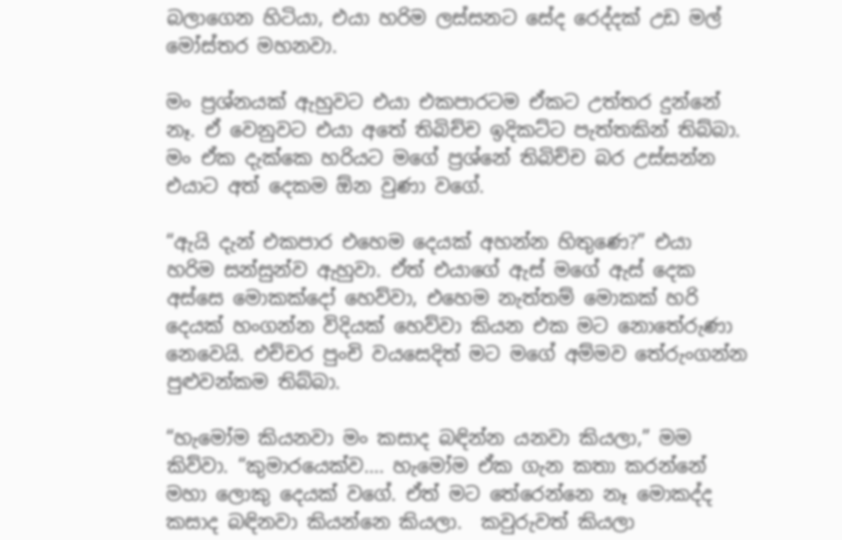බලාගෙන හිටියා, එයා හරිම ලස්සනට සේද රෙද්දක් උඩ මල් මෝස්තර මහනවා.

මං ප්‍රශ්නයක් ඇහුවට එයා එකපාරටම ඒකට උත්තර දුන්නේ නෑ. ඒ වෙනුවට එයා අතේ තිබිච්ච ඉදිකට්ට පැත්තකින් තිබ්බා. මං ඒක දැක්කෙ හරියට මගේ ප්‍රශ්නේ තිබිච්ච බර උස්සන්න එයාට අත් දෙකම ඕන වුණා වගේ.

“ඇයි දැන් එකපාර එහෙම දෙයක් අහන්න හිතුණෙ?” එයා හරිම සන්සුන්ව ඇහුවා. ඒත් එයාගේ ඇස් මගේ ඇස් දෙක අස්සෙ මොකක්දෝ හෙව්වා, එහෙම නැත්තම් මොකක් හරි දෙයක් හංගන්න විදියක් හෙව්වා කියන එක මට නොතේරුණා නෙවෙයි. එච්චර පුංචි වයසෙදිත් මට මගේ අම්මව තේරුංගන්න පුළුවන්කම තිබ්බා.

“හැමෝම කියනවා මං කසාද බඳින්න යනවා කියලා,” මම කිව්වා. “කුමාරයෙක්ව…. හැමෝම ඒක ගැන කතා කරන්නේ මහා ලොකු දෙයක් වගේ. ඒත් මට තේරෙන්නෙ නෑ මොකද්ද කසාද බඳිනවා කියන්නෙ කියලා.  කවුරුවත් කියලා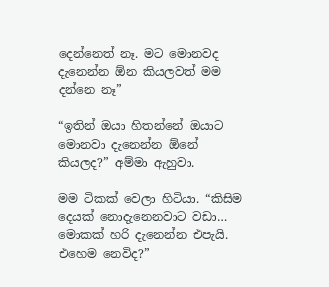දෙන්නෙත් නෑ. මට මොනවද දැනෙන්න ඕන කියලවත් මම දන්නෙ නෑ”

“ඉතින් ඔයා හිතන්නේ ඔයාට මොනවා දැනෙන්න ඕනේ කියලද?” අම්මා ඇහුවා.

මම ටිකක් වෙලා හිටියා. “කිසිම දෙයක් නොදැනෙනවාට වඩා… මොකක් හරි දැනෙන්න එපැයි. එහෙම නෙවිද?”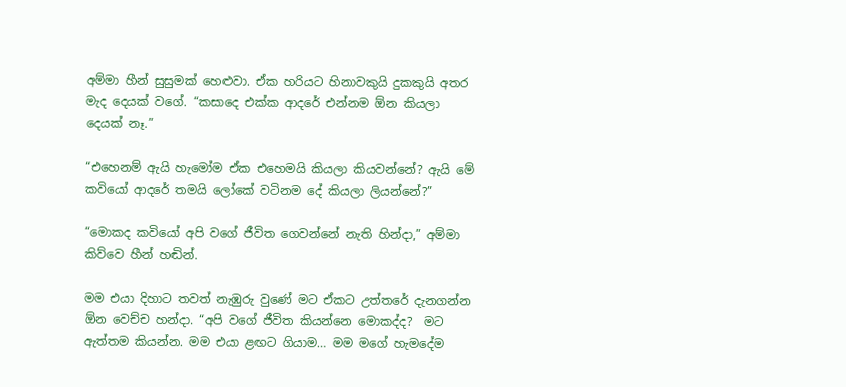අම්මා හීන් සුසුමක් හෙළුවා. ඒක හරියට හිනාවකුයි දුකකුයි අතර මැද දෙයක් වගේ. “කසාදෙ එක්ක ආදරේ එන්නම ඕන කියලා දෙයක් නෑ.”

“එහෙනම් ඇයි හැමෝම ඒක එහෙමයි කියලා කියවන්නේ? ඇයි මේ කවියෝ ආදරේ තමයි ලෝකේ වටිනම දේ කියලා ලියන්නේ?”

“මොකද කවියෝ අපි වගේ ජීවිත ගෙවන්නේ නැති හින්දා,” අම්මා කිව්වෙ හීන් හඬින්.

මම එයා දිහාට තවත් නැඹුරු වුණේ මට ඒකට උත්තරේ දැනගන්න ඕන වෙච්ච හන්දා. “අපි වගේ ජීවිත කියන්නෙ මොකද්ද?  මට ඇත්තම කියන්න. මම එයා ළඟට ගියාම… මම මගේ හැමදේම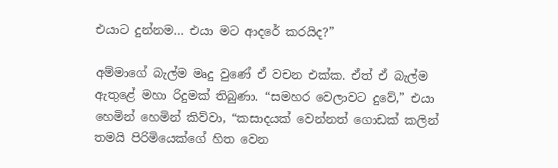එයාට දුන්නම… එයා මට ආදරේ කරයිද?”

අම්මාගේ බැල්ම මෘදු වුණේ ඒ වචන එක්ක. ඒත් ඒ බැල්ම ඇතුළේ මහා රිදුමක් තිබුණා. “සමහර වෙලාවට දුවේ,” එයා හෙමින් හෙමින් කිව්වා, “කසාදයක් වෙන්නත් ගොඩක් කලින් තමයි පිරිමියෙක්ගේ හිත වෙන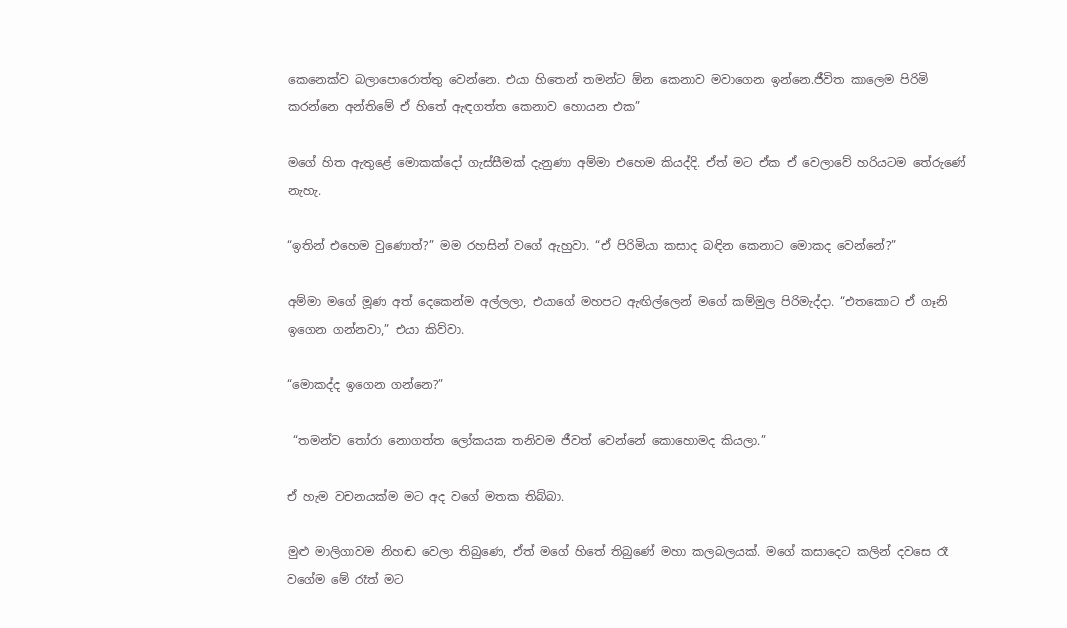කෙනෙක්ව බලාපොරොත්තු වෙන්නෙ. එයා හිතෙන් තමන්ට ඕන කෙනාව මවාගෙන ඉන්නෙ.ජීවිත කාලෙම පිරිමි කරන්නෙ අන්තිමේ ඒ හිතේ ඇඳගත්ත කෙනාව හොයන එක”

මගේ හිත ඇතුළේ මොකක්දෝ ගැස්සීමක් දැනුණා අම්මා එහෙම කියද්දි. ඒත් මට ඒක ඒ වෙලාවේ හරියටම තේරුණේ නැහැ.

“ඉතින් එහෙම වුණොත්?” මම රහසින් වගේ ඇහුවා. “ඒ පිරිමියා කසාද බඳින කෙනාට මොකද වෙන්නේ?”

අම්මා මගේ මූණ අත් දෙකෙන්ම අල්ලලා, එයාගේ මහපට ඇඟිල්ලෙන් මගේ කම්මුල පිරිමැද්දා. “එතකොට ඒ ගෑනි ඉගෙන ගන්නවා,” එයා කිව්වා.

“මොකද්ද ඉගෙන ගන්නෙ?”

 “තමන්ව තෝරා නොගත්ත ලෝකයක තනිවම ජීවත් වෙන්නේ කොහොමද කියලා.”

ඒ හැම වචනයක්ම මට අද වගේ මතක තිබ්බා.

මුළු මාලිගාවම නිහඬ වෙලා තිබුණෙ, ඒත් මගේ හිතේ තිබුණේ මහා කලබලයක්. මගේ කසාදෙට කලින් දවසෙ රෑ වගේම මේ රෑත් මට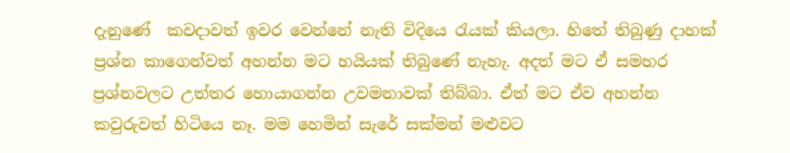දැනුණේ  කවදාවත් ඉවර වෙන්නේ නැති විදියෙ රැයක් කියලා. හිතේ තිබුණු දාහක් ප්‍රශ්න කාගෙන්වත් අහන්න මට හයියක් තිබුණේ නැහැ. අදත් මට ඒ සමහර ප්‍රශ්නවලට උත්තර හොයාගන්න උවමනාවක් තිබ්බා. ඒත් මට ඒව අහන්න කවුරුවත් හිටියෙ නෑ. මම හෙමින් සැරේ සක්මන් මළුවට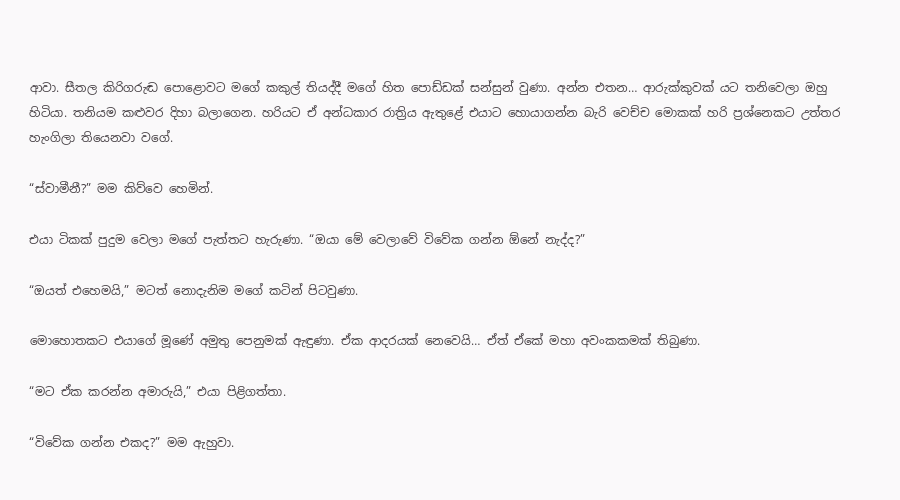ආවා. සීතල කිරිගරුඬ පොළොවට මගේ කකුල් තියද්දී මගේ හිත පොඩ්ඩක් සන්සුන් වුණා. අන්න එතන… ආරුක්කුවක් යට තනිවෙලා ඔහු හිටියා. තනියම කළුවර දිහා බලාගෙන. හරියට ඒ අන්ධකාර රාත්‍රිය ඇතුළේ එයාට හොයාගන්න බැරි වෙච්ච මොකක් හරි ප්‍රශ්නෙකට උත්තර හැංගිලා තියෙනවා වගේ.

“ස්වාමීනී?” මම කිව්වෙ හෙමින්.

එයා ටිකක් පුදුම වෙලා මගේ පැත්තට හැරුණා. “ඔයා මේ වෙලාවේ විවේක ගන්න ඕනේ නැද්ද?”

“ඔයත් එහෙමයි,” මටත් නොදැනිම මගේ කටින් පිටවුණා.

මොහොතකට එයාගේ මූණේ අමුතු පෙනුමක් ඇඳුණා. ඒක ආදරයක් නෙවෙයි… ඒත් ඒකේ මහා අවංකකමක් තිබුණා.

“මට ඒක කරන්න අමාරුයි,” එයා පිළිගත්තා.

“විවේක ගන්න එකද?” මම ඇහුවා.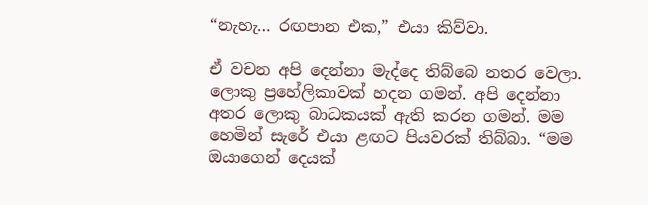“නැහැ… රඟපාන එක,” එයා කිව්වා.

ඒ වචන අපි දෙන්නා මැද්දෙ තිබ්බෙ නතර වෙලා. ලොකු ප්‍රහේලිකාවක් හදන ගමන්. අපි දෙන්නා අතර ලොකු බාධකයක් ඇති කරන ගමන්. මම හෙමින් සැරේ එයා ළඟට පියවරක් තිබ්බා. “මම ඔයාගෙන් දෙයක්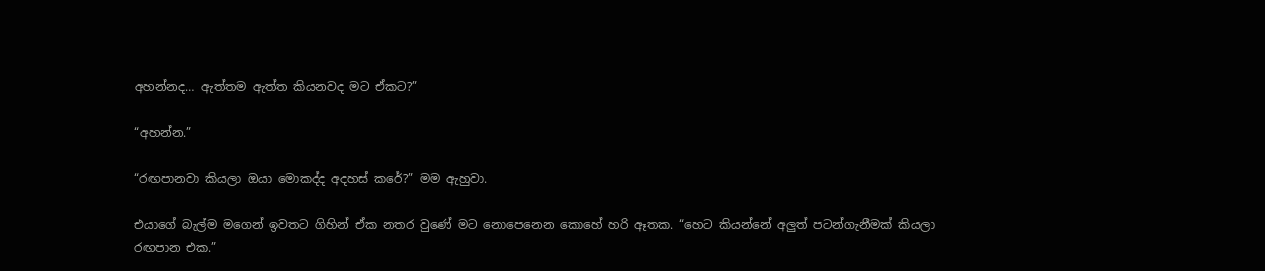අහන්නද… ඇත්තම ඇත්ත කියනවද මට ඒකට?”

“අහන්න.”

“රඟපානවා කියලා ඔයා මොකද්ද අදහස් කරේ?” මම ඇහුවා.

එයාගේ බැල්ම මගෙන් ඉවතට ගිහින් ඒක නතර වුණේ මට නොපෙනෙන කොහේ හරි ඈතක. “හෙට කියන්නේ අලුත් පටන්ගැනීමක් කියලා රඟපාන එක.”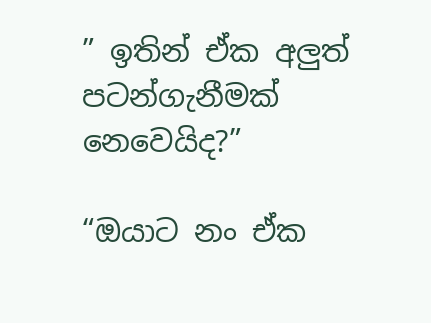” ඉතින් ඒක අලුත් පටන්ගැනීමක් නෙවෙයිද?”

“ඔයාට නං ඒක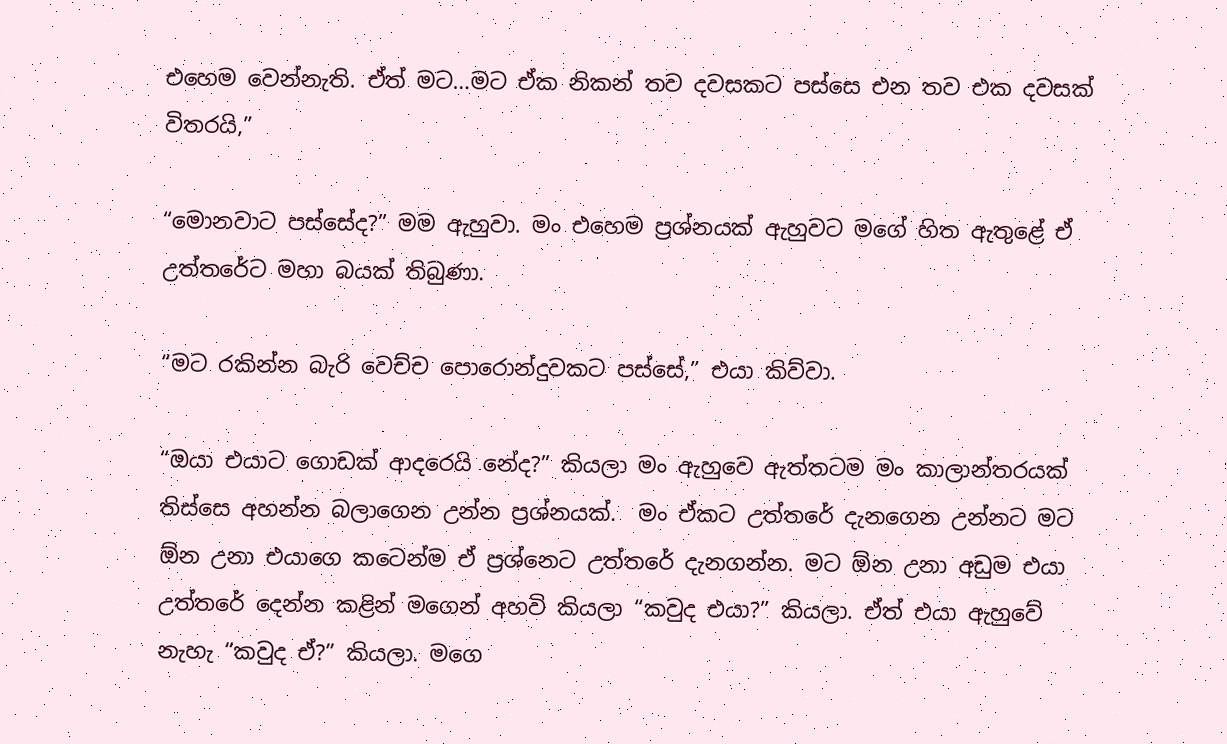එහෙම වෙන්නැති. ඒත් මට…මට ඒක නිකන් තව දවසකට පස්සෙ එන තව එක දවසක් විතරයි,”

“මොනවාට පස්සේද?” මම ඇහුවා. මං එහෙම ප්‍රශ්නයක් ඇහුවට මගේ හිත ඇතුළේ ඒ උත්තරේට මහා බයක් තිබුණා.

“මට රකින්න බැරි වෙච්ච පොරොන්දුවකට පස්සේ,” එයා කිව්වා.

“ඔයා එයාට ගොඩක් ආදරෙයි නේද?” කියලා මං ඇහුවෙ ඇත්තටම මං කාලාන්තරයක් තිස්සෙ අහන්න බලාගෙන උන්න ප්‍රශ්නයක්.  මං ඒකට උත්තරේ දැනගෙන උන්නට මට ඕන උනා එයාගෙ කටෙන්ම ඒ ප්‍රශ්නෙට උත්තරේ දැනගන්න. මට ඕන උනා අඩුම එයා උත්තරේ දෙන්න කළින් මගෙන් අහවි කියලා “කවුද එයා?” කියලා. ඒත් එයා ඇහුවේ නැහැ “කවුද ඒ?” කියලා. මගෙ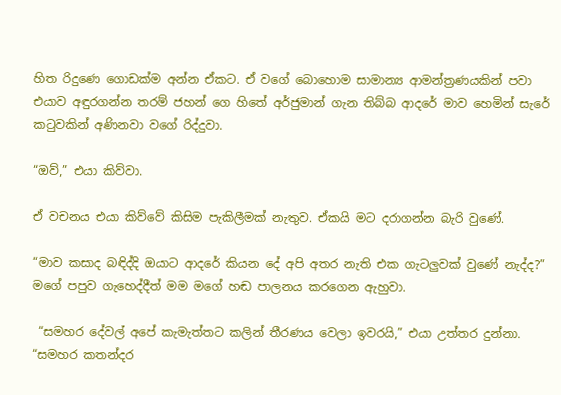හිත රිදුණෙ ගොඩක්ම අන්න ඒකට. ඒ වගේ බොහොම සාමාන්‍ය ආමන්ත්‍රණයකින් පවා එයාව අඳුරගන්න තරම් ජහන් ගෙ හිතේ අර්ජුමාන් ගැන තිබ්බ ආදරේ මාව හෙමින් සැරේ කටුවකින් අණිනවා වගේ රිද්දුවා.

“ඔව්,” එයා කිව්වා.

ඒ වචනය එයා කිව්වේ කිසිම පැකිලීමක් නැතුව. ඒකයි මට දරාගන්න බැරි වුණේ.

“මාව කසාද බඳිද්දි ඔයාට ආදරේ කියන දේ අපි අතර නැති එක ගැටලුවක් වුණේ නැද්ද?” මගේ පපුව ගැහෙද්දීත් මම මගේ හඬ පාලනය කරගෙන ඇහුවා.

 “සමහර දේවල් අපේ කැමැත්තට කලින් තීරණය වෙලා ඉවරයි,” එයා උත්තර දුන්නා. “සමහර කතන්දර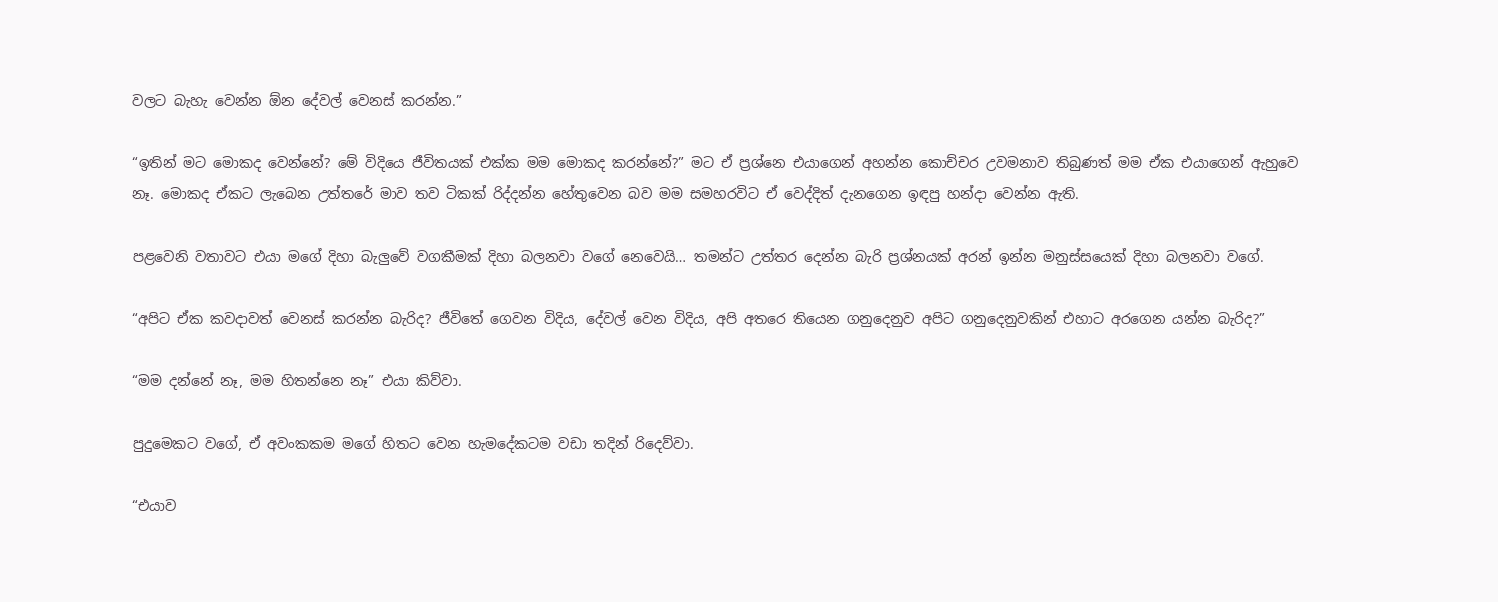වලට බැහැ වෙන්න ඕන දේවල් වෙනස් කරන්න.”

“ඉතින් මට මොකද වෙන්නේ? මේ විදියෙ ජීවිතයක් එක්ක මම මොකද කරන්නේ?” මට ඒ ප්‍රශ්නෙ එයාගෙන් අහන්න කොච්චර උවමනාව තිබුණත් මම ඒක එයාගෙන් ඇහුවෙ නෑ. මොකද ඒකට ලැබෙන උත්තරේ මාව තව ටිකක් රිද්දන්න හේතුවෙන බව මම සමහරවිට ඒ වෙද්දිත් දැනගෙන ඉඳපු හන්දා වෙන්න ඇති.

පළවෙනි වතාවට එයා මගේ දිහා බැලුවේ වගකීමක් දිහා බලනවා වගේ නෙවෙයි… තමන්ට උත්තර දෙන්න බැරි ප්‍රශ්නයක් අරන් ඉන්න මනුස්සයෙක් දිහා බලනවා වගේ.

“අපිට ඒක කවදාවත් වෙනස් කරන්න බැරිද? ජීවිතේ ගෙවන විදිය, දේවල් වෙන විදිය, අපි අතරෙ තියෙන ගනුදෙනුව අපිට ගනුදෙනුවකින් එහාට අරගෙන යන්න බැරිද?”

“මම දන්නේ නෑ, මම හිතන්නෙ නෑ” එයා කිව්වා.

පුදුමෙකට වගේ, ඒ අවංකකම මගේ හිතට වෙන හැමදේකටම වඩා තදින් රිදෙව්වා.

“එයාව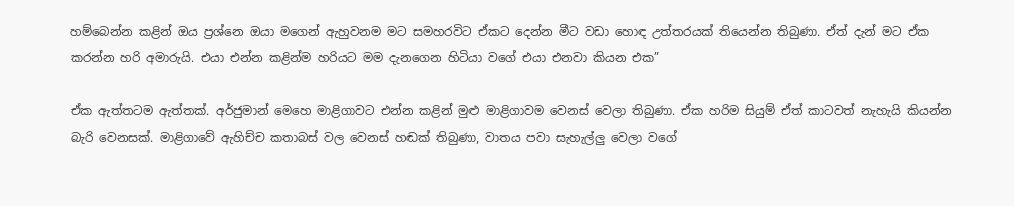හම්බෙන්න කළින් ඔය ප්‍රශ්නෙ ඔයා මගෙන් ඇහුවනම මට සමහරවිට ඒකට දෙන්න මීට වඩා හොඳ උත්තරයක් තියෙන්න තිබුණා. ඒත් දැන් මට ඒක කරන්න හරි අමාරුයි. එයා එන්න කළින්ම හරියට මම දැනගෙන හිටියා වගේ එයා එනවා කියන එක”

ඒක ඇත්තටම ඇත්තක්. අර්ජුමාන් මෙහෙ මාළිගාවට එන්න කළින් මුළු මාළිගාවම වෙනස් වෙලා තිබුණා. ඒක හරිම සියුම් ඒත් කාටවත් නැහැයි කියන්න බැරි වෙනසක්. මාළිගාවේ ඇහිච්ච කතාබස් වල වෙනස් හඬක් තිබුණා, වාතය පවා සැහැල්ලු වෙලා වගේ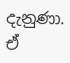දැනුණා. ඒ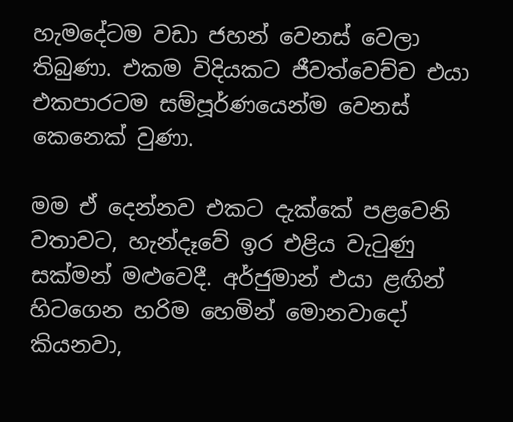හැමදේටම වඩා ජහන් වෙනස් වෙලා තිබුණා. එකම විදියකට ජීවත්වෙච්ච එයා එකපාරටම සම්පූර්ණයෙන්ම වෙනස් කෙනෙක් වුණා.

මම ඒ දෙන්නව එකට දැක්කේ පළවෙනි වතාවට, හැන්දෑවේ ඉර එළිය වැටුණු සක්මන් මළුවෙදී. අර්ජුමාන් එයා ළඟින් හිටගෙන හරිම හෙමින් මොනවාදෝ කියනවා,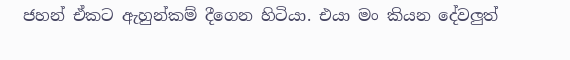ජහන් ඒකට ඇහුන්කම් දීගෙන හිටියා. එයා මං කියන දේවලුත්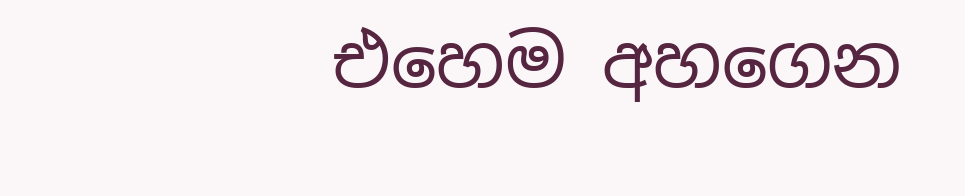එහෙම අහගෙන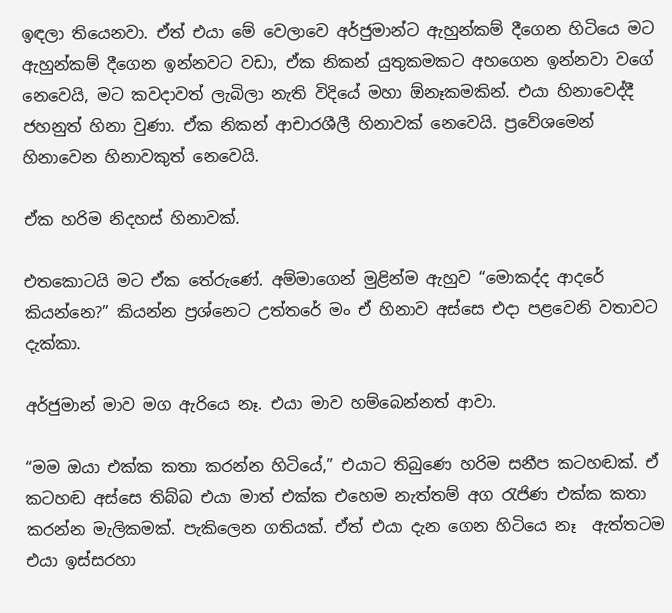ඉඳලා තියෙනවා. ඒත් එයා මේ වෙලාවෙ අර්ජුමාන්ට ඇහුන්කම් දීගෙන හිටියෙ මට ඇහුන්කම් දීගෙන ඉන්නවට වඩා, ඒක නිකන් යුතුකමකට අහගෙන ඉන්නවා වගේ නෙවෙයි, මට කවදාවත් ලැබිලා නැති විදියේ මහා ඕනෑකමකින්. එයා හිනාවෙද්දී ජහනුත් හිනා වුණා. ඒක නිකන් ආචාරශීලී හිනාවක් නෙවෙයි. ප්‍රවේශමෙන් හිනාවෙන හිනාවකුත් නෙවෙයි.

ඒක හරිම නිදහස් හිනාවක්.

එතකොටයි මට ඒක තේරුණේ. අම්මාගෙන් මුළින්ම ඇහුව “මොකද්ද ආදරේ කියන්නෙ?” කියන්න ප්‍රශ්නෙට උත්තරේ මං ඒ හිනාව අස්සෙ එදා පළවෙනි වතාවට දැක්කා.

අර්ජුමාන් මාව මග ඇරියෙ නෑ. එයා මාව හම්බෙන්නත් ආවා.

“මම ඔයා එක්ක කතා කරන්න හිටියේ,” එයාට තිබුණෙ හරිම සනීප කටහඬක්. ඒ කටහඬ අස්සෙ තිබ්බ එයා මාත් එක්ක එහෙම නැත්තම් අග රැජිණ එක්ක කතා කරන්න මැලිකමක්. පැකිලෙන ගතියක්. ඒත් එයා දැන ගෙන හිටියෙ නෑ  ඇත්තටම එයා ඉස්සරහා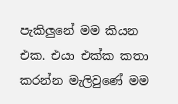පැකිලුනේ මම කියන එක. එයා එක්ක කතා කරන්න මැලිවුණේ මම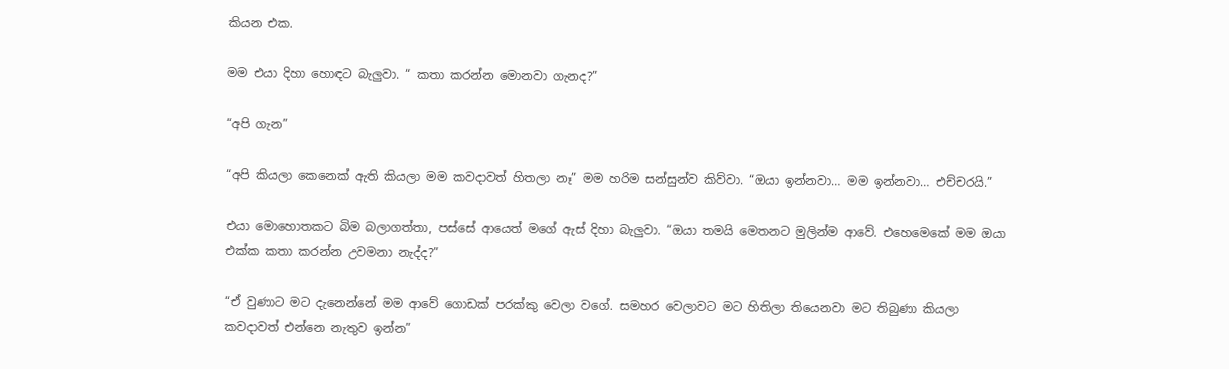කියන එක.

මම එයා දිහා හොඳට බැලුවා. “ කතා කරන්න මොනවා ගැනද?”

“අපි ගැන”

“අපි කියලා කෙනෙක් ඇති කියලා මම කවදාවත් හිතලා නෑ” මම හරිම සන්සුන්ව කිව්වා. “ඔයා ඉන්නවා… මම ඉන්නවා… එච්චරයි.”

එයා මොහොතකට බිම බලාගත්තා, පස්සේ ආයෙත් මගේ ඇස් දිහා බැලුවා. “ඔයා තමයි මෙතනට මුලින්ම ආවේ. එහෙමෙකේ මම ඔයා එක්ක කතා කරන්න උවමනා නැද්ද?”

“ඒ වුණාට මට දැනෙන්නේ මම ආවේ ගොඩක් පරක්කු වෙලා වගේ. සමහර වෙලාවට මට හිතිලා තියෙනවා මට තිබුණා කියලා කවදාවත් එන්නෙ නැතුව ඉන්න”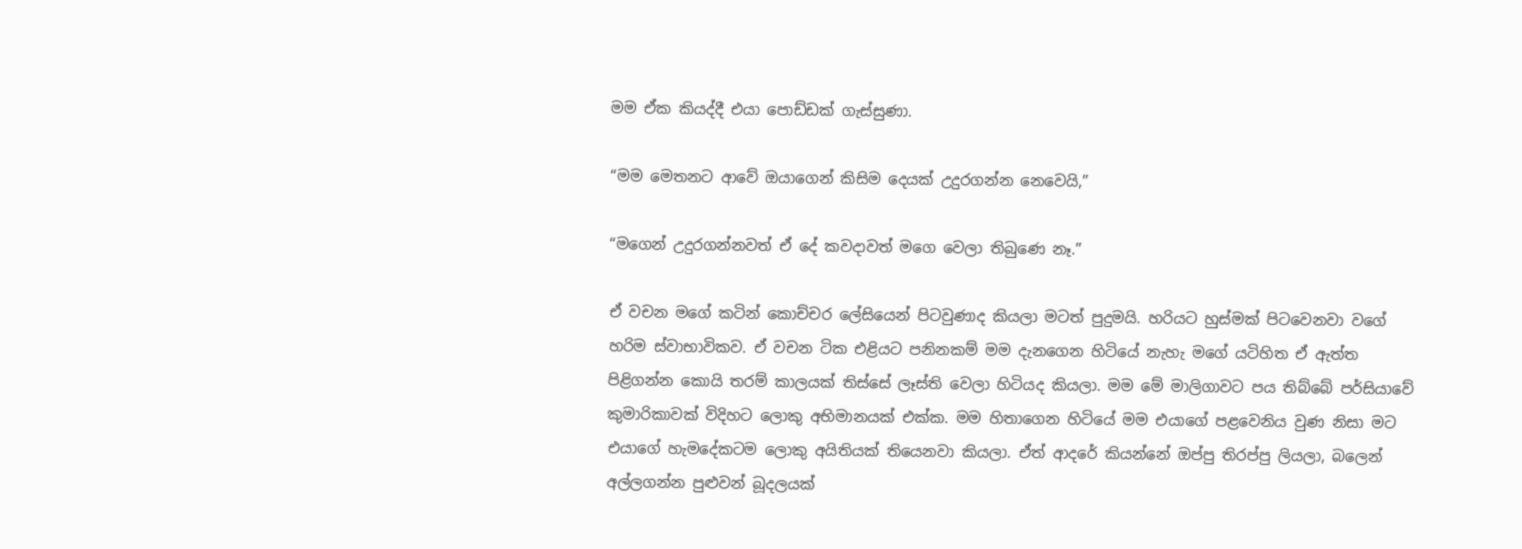මම ඒක කියද්දී එයා පොඩ්ඩක් ගැස්සුණා.

“මම මෙතනට ආවේ ඔයාගෙන් කිසිම දෙයක් උදුරගන්න නෙවෙයි,”

“මගෙන් උදුරගන්නවත් ඒ දේ කවදාවත් මගෙ වෙලා තිබුණෙ නෑ.”

ඒ වචන මගේ කටින් කොච්චර ලේසියෙන් පිටවුණාද කියලා මටත් පුදුමයි. හරියට හුස්මක් පිටවෙනවා වගේ හරිම ස්වාභාවිකව. ඒ වචන ටික එළියට පනිනකම් මම දැනගෙන හිටියේ නැහැ මගේ යටිහිත ඒ ඇත්ත පිළිගන්න කොයි තරම් කාලයක් තිස්සේ ලෑස්ති වෙලා හිටියද කියලා. මම මේ මාලිගාවට පය තිබ්බේ පර්සියාවේ කුමාරිකාවක් විදිහට ලොකු අභිමානයක් එක්ක. මම හිතාගෙන හිටියේ මම එයාගේ පළවෙනිය වුණ නිසා මට එයාගේ හැමදේකටම ලොකු අයිතියක් තියෙනවා කියලා. ඒත් ආදරේ කියන්නේ ඔප්පු තිරප්පු ලියලා, බලෙන් අල්ලගන්න පුළුවන් බූදලයක්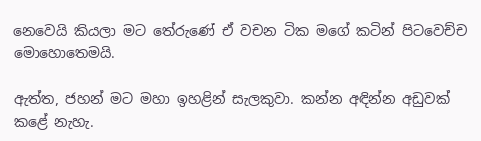නෙවෙයි කියලා මට තේරුණේ ඒ වචන ටික මගේ කටින් පිටවෙච්ච මොහොතෙමයි.

ඇත්ත, ජහන් මට මහා ඉහළින් සැලකුවා. කන්න අඳින්න අඩුවක් කළේ නැහැ.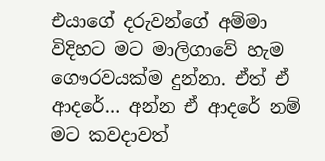එයාගේ දරුවන්ගේ අම්මා විදිහට මට මාලිගාවේ හැම ගෞරවයක්ම දුන්නා. ඒත් ඒ ආදරේ… අන්න ඒ ආදරේ නම් මට කවදාවත්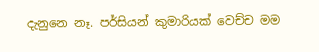දැනුනෙ නෑ. පර්සියන් කුමාරියක් වෙච්ච මම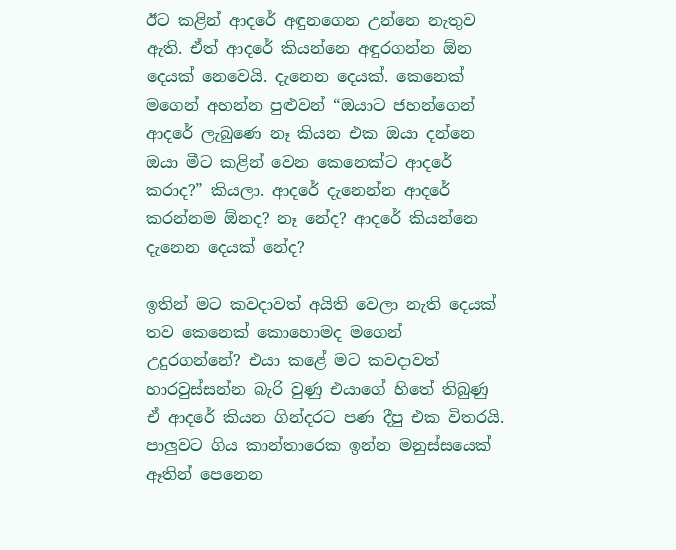ඊට කළින් ආදරේ අඳුනගෙන උන්නෙ නැතුව ඇති. ඒත් ආදරේ කියන්නෙ අඳුරගන්න ඕන දෙයක් නෙවෙයි. දැනෙන දෙයක්. කෙනෙක් මගෙන් අහන්න පුළුවන් “ඔයාට ජහන්ගෙන් ආදරේ ලැබුණෙ නෑ කියන එක ඔයා දන්නෙ ඔයා මීට කළින් වෙන කෙනෙක්ට ආදරේ කරාද?” කියලා. ආදරේ දැනෙන්න ආදරේ කරන්නම ඕනද? නෑ නේද? ආදරේ කියන්නෙ දැනෙන දෙයක් නේද?

ඉතින් මට කවදාවත් අයිති වෙලා නැති දෙයක් තව කෙනෙක් කොහොමද මගෙන් උදුරගන්නේ? එයා කළේ මට කවදාවත් හාරවුස්සන්න බැරි වුණු එයාගේ හිතේ තිබුණු ඒ ආදරේ කියන ගින්දරට පණ දීපු එක විතරයි. පාලුවට ගිය කාන්තාරෙක ඉන්න මනුස්සයෙක් ඈතින් පෙනෙන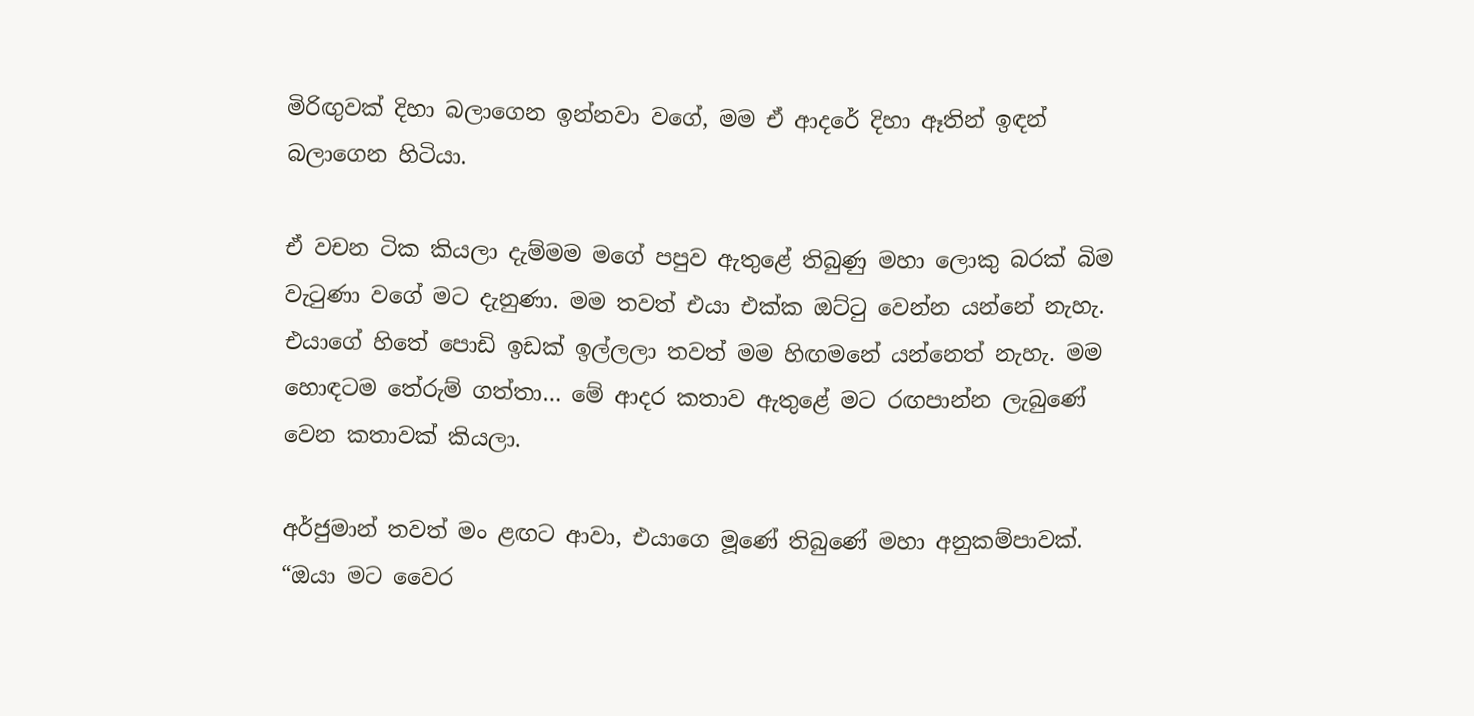මිරිඟුවක් දිහා බලාගෙන ඉන්නවා වගේ, මම ඒ ආදරේ දිහා ඈතින් ඉඳන් බලාගෙන හිටියා.

ඒ වචන ටික කියලා දැම්මම මගේ පපුව ඇතුළේ තිබුණු මහා ලොකු බරක් බිම වැටුණා වගේ මට දැනුණා. මම තවත් එයා එක්ක ඔට්ටු වෙන්න යන්නේ නැහැ. එයාගේ හිතේ පොඩි ඉඩක් ඉල්ලලා තවත් මම හිඟමනේ යන්නෙත් නැහැ. මම හොඳටම තේරුම් ගත්තා… මේ ආදර කතාව ඇතුළේ මට රඟපාන්න ලැබුණේ වෙන කතාවක් කියලා.

අර්ජුමාන් තවත් මං ළඟට ආවා, එයාගෙ මූණේ තිබුණේ මහා අනුකම්පාවක්. “ඔයා මට වෛර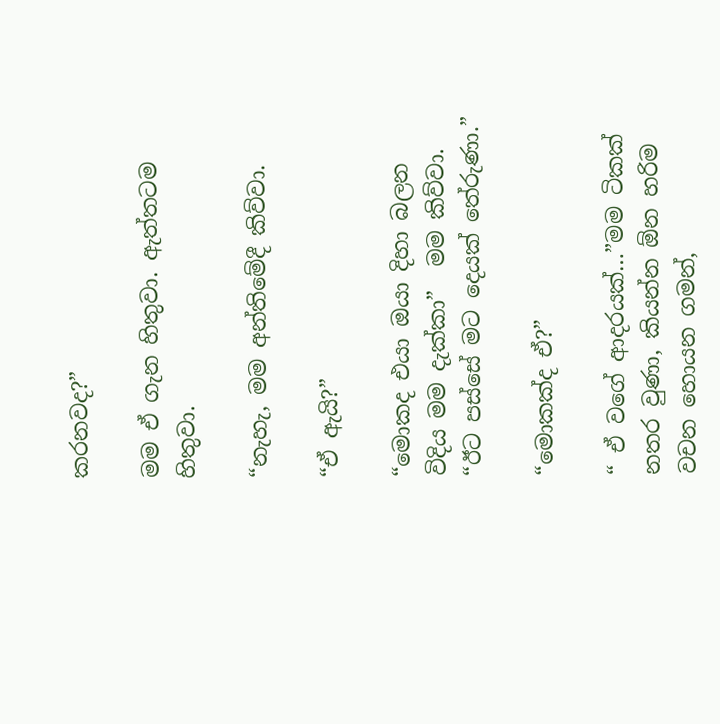කරනවද?”

මම ඒ ගැන හිතුවා. ඇත්තටම හිතුවා.

“නැහැ, මම අන්තිමේදී කිව්වා.

“ඒ ඇයි?”

“මොකද එයා ඔයා දිහා බලන විදිය මම දැක්කා”  මම කිව්වා. “ඊට පස්සේ මට දෙයක් තේරුණා.”

“මොකක්ද ඒ?”

“ ඒ වගේ ආදරයක්…”මම ටිකක් නතර වුණා, කියන්න ඕන හරිම වචන හොයන ගමන්,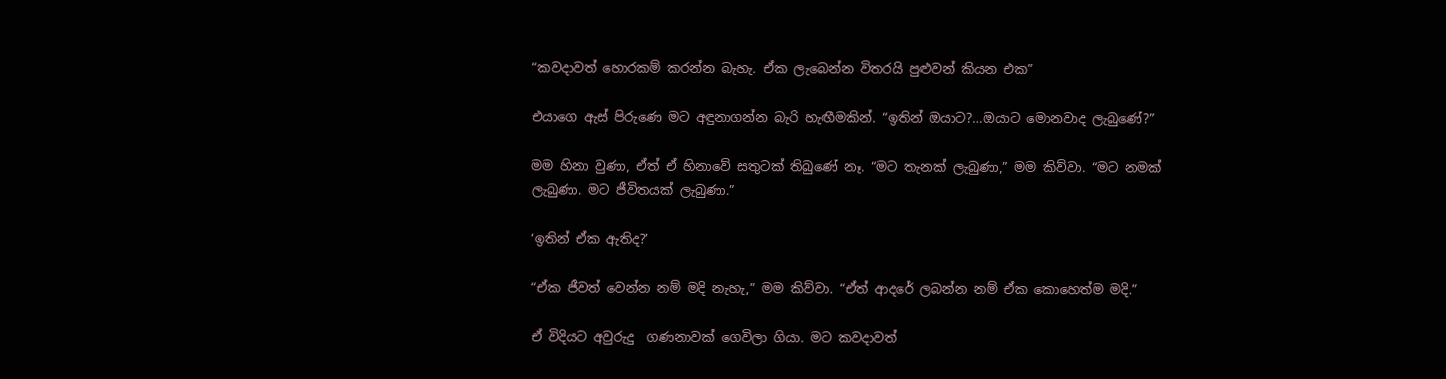“කවදාවත් හොරකම් කරන්න බැහැ. ඒක ලැබෙන්න විතරයි පුළුවන් කියන එක”

එයාගෙ ඇස් පිරුණෙ මට අඳුනාගන්න බැරි හැඟීමකින්. “ඉතින් ඔයාට?…ඔයාට මොනවාද ලැබුණේ?”

මම හිනා වුණා, ඒත් ඒ හිනාවේ සතුටක් තිබුණේ නෑ. “මට තැනක් ලැබුණා,” මම කිව්වා. “මට නමක් ලැබුණා. මට ජීවිතයක් ලැබුණා.”

‘ඉතින් ඒක ඇතිද?’

“ඒක ජීවත් වෙන්න නම් මදි නැහැ,” මම කිව්වා. “ඒත් ආදරේ ලබන්න නම් ඒක කොහෙත්ම මදි.”

ඒ විදියට අවුරුදු  ගණනාවක් ගෙවිලා ගියා. මට කවදාවත්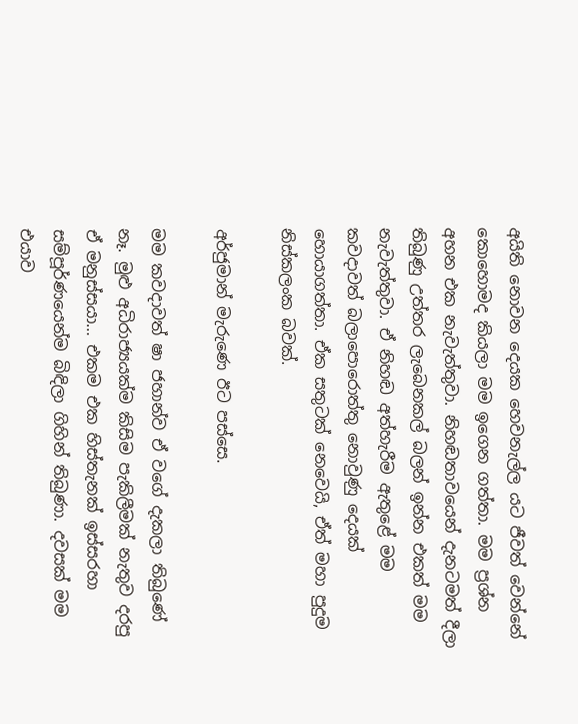අයිති නොවන දෙයක හෙවනැල්ල යට ජීවත් වෙන්නේ කොහොමද කියලා මම ඉගෙන ගත්තා. මම ප්‍රශ්න අහන එක නැවැත්තුවා. නිහඬතාවයෙන් දැනටමත් දීලා තිබුණු උත්තර ලැබෙනකල් බලන් ඉන්න එකත් මම නැවැත්තුවා. ඒ නිහඬ අත්හැරීම ඇතුළේ මම කවදාවත් බලාපොරොත්තු නොවුණු දෙයක් හොයාගත්තා. ඒක සතුටක් නෙවෙයි, ඒත් මහා පුදුම නිස්කලංක බවක්.

අර්ජුමාන් මැරුණෙ ඊට පස්සෙ.

මම කවදාවත් ෂා ජහාන්ව ඒ වගේ දැකලා තිබුණේ නෑ. මුළු අධිරාජ්‍යයක්ම කිසිම පැකිලීමක් නැතුව දරපු ඒ මනුස්සයා… එකම එක හිස්තැනක් ඉස්සරහා සම්පූර්ණයෙන්ම බිඳිලා ගිහින් තිබුණා. දවසක් මම එයාව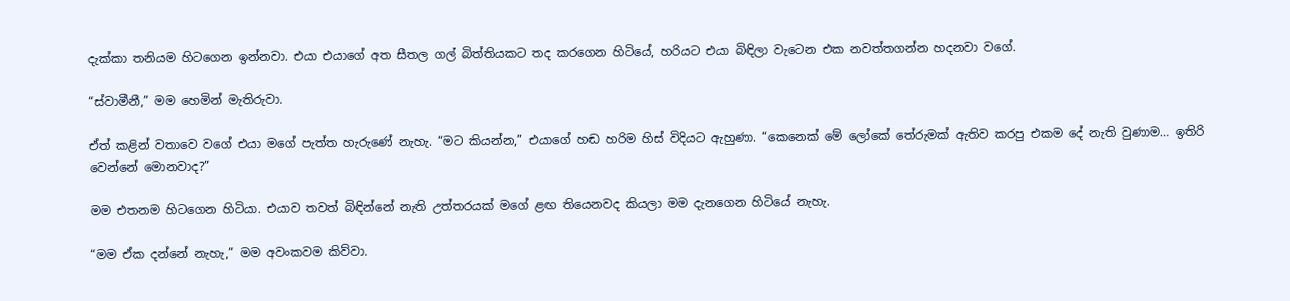දැක්කා තනියම හිටගෙන ඉන්නවා. එයා එයාගේ අත සීතල ගල් බිත්තියකට තද කරගෙන හිටියේ, හරියට එයා බිඳිලා වැටෙන එක නවත්තගන්න හදනවා වගේ.

“ස්වාමීනී,” මම හෙමින් මැතිරුවා.

ඒත් කළින් වතාවෙ වගේ එයා මගේ පැත්ත හැරුණේ නැහැ. “මට කියන්න,” එයාගේ හඬ හරිම හිස් විදියට ඇහුණා. “කෙනෙක් මේ ලෝකේ තේරුමක් ඇතිව කරපු එකම දේ නැති වුණාම… ඉතිරි වෙන්නේ මොනවාද?”

මම එතනම හිටගෙන හිටියා. එයාව තවත් බිඳින්නේ නැති උත්තරයක් මගේ ළඟ තියෙනවද කියලා මම දැනගෙන හිටියේ නැහැ.

“මම ඒක දන්නේ නැහැ,” මම අවංකවම කිව්වා.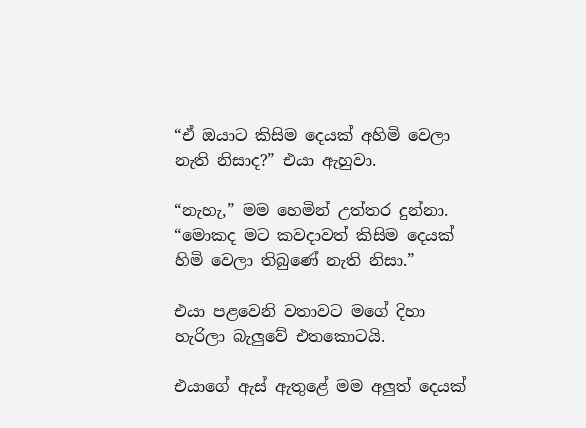“ඒ ඔයාට කිසිම දෙයක් අහිමි වෙලා නැති නිසාද?” එයා ඇහුවා.

“නැහැ,” මම හෙමින් උත්තර දුන්නා. “මොකද මට කවදාවත් කිසිම දෙයක් හිමි වෙලා තිබුණේ නැති නිසා.”

එයා පළවෙනි වතාවට මගේ දිහා හැරිලා බැලුවේ එතකොටයි.

එයාගේ ඇස් ඇතුළේ මම අලුත් දෙයක්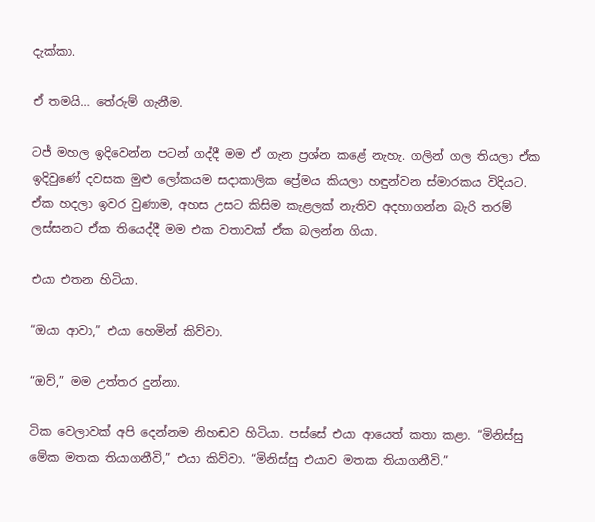දැක්කා.

ඒ තමයි… තේරුම් ගැනීම.

ටජ් මහල ඉදිවෙන්න පටන් ගද්දී මම ඒ ගැන ප්‍රශ්න කළේ නැහැ. ගලින් ගල තියලා ඒක ඉදිවුණේ දවසක මුළු ලෝකයම සදාකාලික ප්‍රේමය කියලා හඳුන්වන ස්මාරකය විදියට. ඒක හදලා ඉවර වුණාම, අහස උසට කිසිම කැළලක් නැතිව අදහාගන්න බැරි තරම් ලස්සනට ඒක තියෙද්දී මම එක වතාවක් ඒක බලන්න ගියා.

එයා එතන හිටියා.

“ඔයා ආවා,” එයා හෙමින් කිව්වා.

“ඔව්,” මම උත්තර දුන්නා.

ටික වෙලාවක් අපි දෙන්නම නිහඬව හිටියා. පස්සේ එයා ආයෙත් කතා කළා. “මිනිස්සු මේක මතක තියාගනීවි,” එයා කිව්වා. “මිනිස්සු එයාව මතක තියාගනීවි.”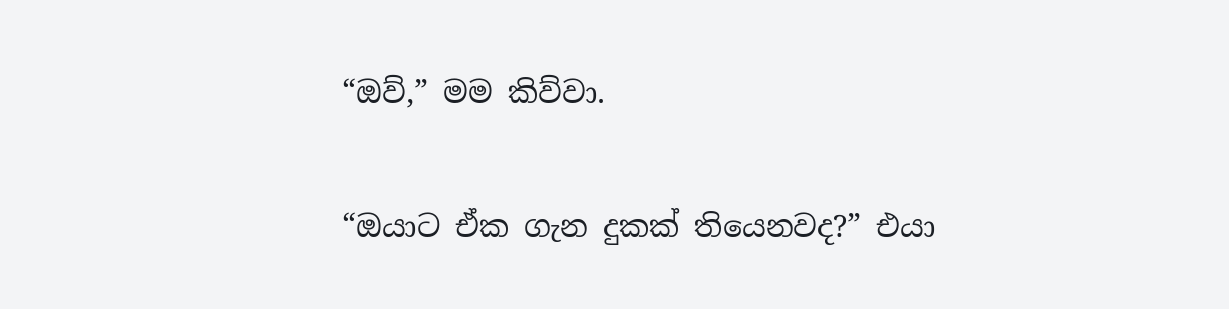“ඔව්,” මම කිව්වා.

“ඔයාට ඒක ගැන දුකක් තියෙනවද?” එයා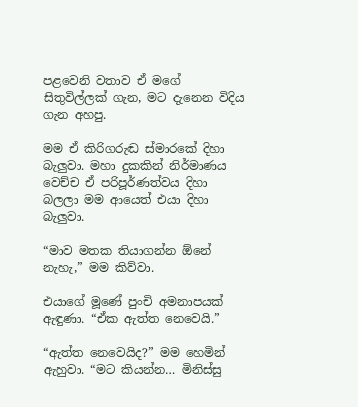පළවෙනි වතාව ඒ මගේ සිතුවිල්ලක් ගැන, මට දැනෙන විදිය ගැන අහපු.

මම ඒ කිරිගරුඬ ස්මාරකේ දිහා බැලුවා. මහා දුකකින් නිර්මාණය වෙච්ච ඒ පරිපූර්ණත්වය දිහා බලලා මම ආයෙත් එයා දිහා බැලුවා.

“මාව මතක තියාගන්න ඕනේ නැහැ,” මම කිව්වා.

එයාගේ මූණේ පුංචි අමනාපයක් ඇඳුණා. “ඒක ඇත්ත නෙවෙයි.”

“ඇත්ත නෙවෙයිද?” මම හෙමින් ඇහුවා. “මට කියන්න… මිනිස්සු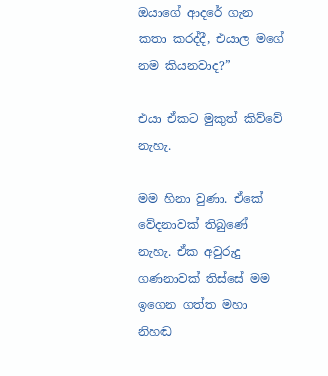ඔයාගේ ආදරේ ගැන කතා කරද්දී, එයාල මගේ නම කියනවාද?”

එයා ඒකට මුකුත් කිව්වේ නැහැ.

මම හිනා වුණා. ඒකේ වේදනාවක් තිබුණේ නැහැ. ඒක අවුරුදු ගණනාවක් තිස්සේ මම ඉගෙන ගත්ත මහා නිහඬ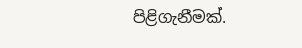පිළිගැනීමක්.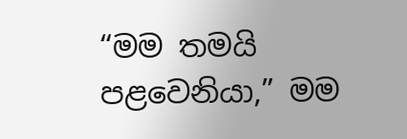“මම තමයි පළවෙනියා,” මම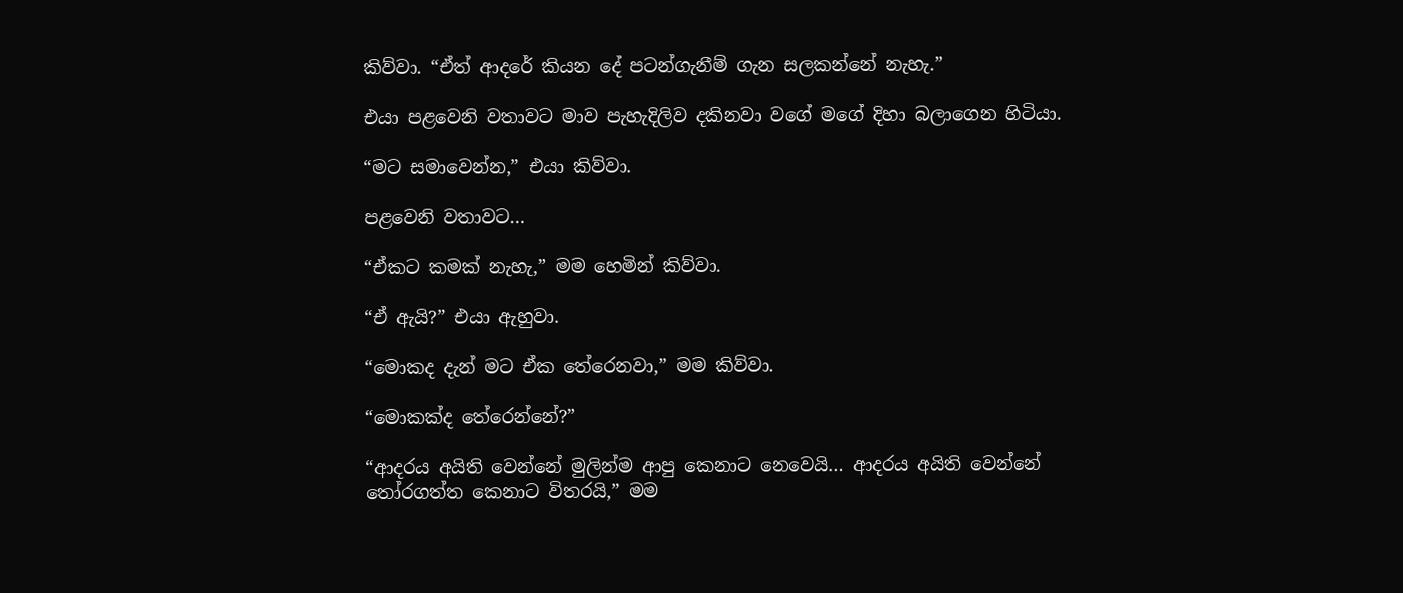කිව්වා. “ඒත් ආදරේ කියන දේ පටන්ගැනීම් ගැන සලකන්නේ නැහැ.”

එයා පළවෙනි වතාවට මාව පැහැදිලිව දකිනවා වගේ මගේ දිහා බලාගෙන හිටියා.

“මට සමාවෙන්න,” එයා කිව්වා.

පළවෙනි වතාවට…

“ඒකට කමක් නැහැ,” මම හෙමින් කිව්වා.

“ඒ ඇයි?” එයා ඇහුවා.

“මොකද දැන් මට ඒක තේරෙනවා,” මම කිව්වා.

“මොකක්ද තේරෙන්නේ?”

“ආදරය අයිති වෙන්නේ මුලින්ම ආපු කෙනාට නෙවෙයි… ආදරය අයිති වෙන්නේ තෝරගත්ත කෙනාට විතරයි,” මම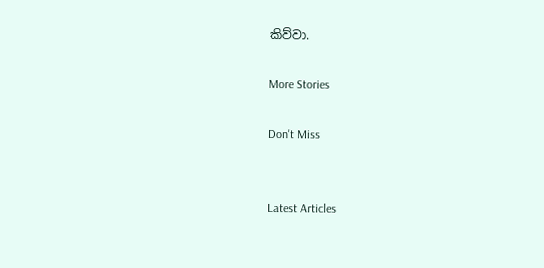කිව්වා.

More Stories

Don't Miss


Latest Articles